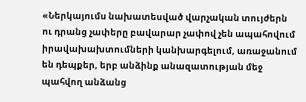«Ներկայումս նախատեսված վարչական տույժերն ու դրանց չափերը բավարար չափով չեն ապահովում իրավախախտումների կանխարգելում, առաջանում են դեպքեր, երբ անձինք անազատության մեջ պահվող անձանց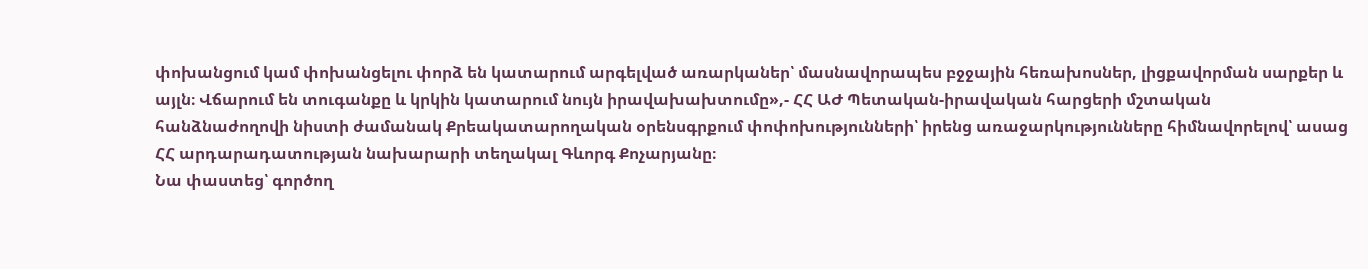փոխանցում կամ փոխանցելու փորձ են կատարում արգելված առարկաներ՝ մասնավորապես բջջային հեռախոսներ, լիցքավորման սարքեր և այլն։ Վճարում են տուգանքը և կրկին կատարում նույն իրավախախտումը»,- ՀՀ ԱԺ Պետական-իրավական հարցերի մշտական հանձնաժողովի նիստի ժամանակ Քրեակատարողական օրենսգրքում փոփոխությունների՝ իրենց առաջարկությունները հիմնավորելով՝ ասաց ՀՀ արդարադատության նախարարի տեղակալ Գևորգ Քոչարյանը։
Նա փաստեց՝ գործող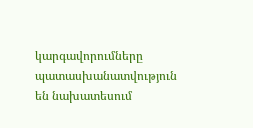կարգավորումները պատասխանատվություն են նախատեսում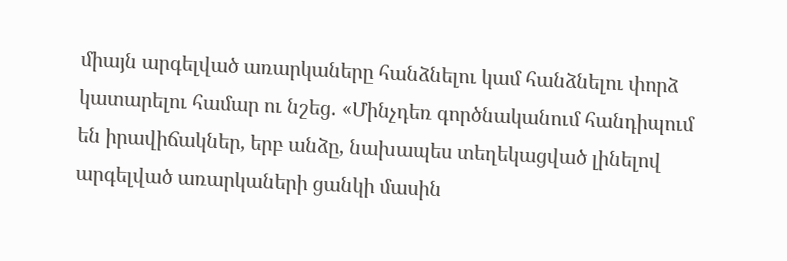միայն արգելված առարկաները հանձնելու կամ հանձնելու փորձ կատարելու համար ու նշեց․ «Մինչդեռ գործնականում հանդիպում են իրավիճակներ, երբ անձը, նախապես տեղեկացված լինելով արգելված առարկաների ցանկի մասին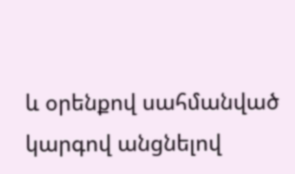և օրենքով սահմանված կարգով անցնելով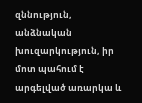զննություն, անձնական խուզարկություն, իր մոտ պահում է արգելված առարկա և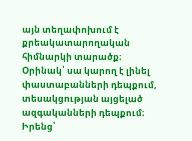այն տեղափոխում է քրեակատարողական հիմնարկի տարածք։ Օրինակ՝ սա կարող է լինել փաստաբանների դեպքում, տեսակցության այցելած ազգականների դեպքում։ Իրենց՝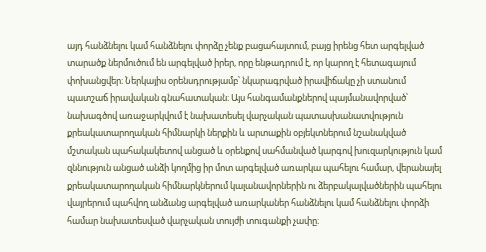այդ հանձնելու կամ հանձնելու փորձը չենք բացահայտում, բայց իրենց հետ արգելված տարածք ներմուծում են արգելված իրեր, որը ենթադրում է, որ կարող է հետագայում փոխանցվեր։ Ներկայիս օրենսդրությամբ՝ նկարագրված իրավիճակը չի ստանում պատշաճ իրավական գնահատական։ Այս հանգամանքներով պայմանավորված՝ նախագծով առաջարկվում է նախատեսել վարչական պատասխանատվություն քրեակատարողական հիմնարկի ներքին և արտաքին օբյեկտներում նշանակված մշտական պահակակետով անցած և օրենքով սահմանված կարգով խուզարկություն կամ զննություն անցած անձի կողմից իր մոտ արգելված առարկա պահելու համար, վերանայել քրեակատարողական հիմնարկներում կալանավորներին ու ձերբակալվածներին պահելու վայրերում պահվող անձանց արգելված առարկաներ հանձնելու կամ հանձնելու փորձի համար նախատեսված վարչական տույժի տուգանքի չափը։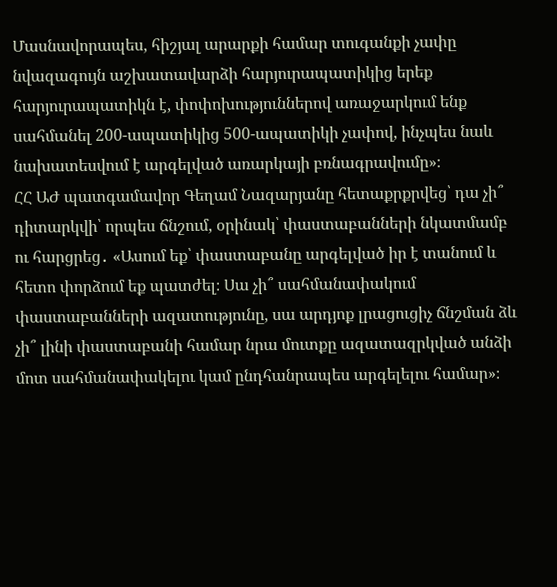Մասնավորապես, հիշյալ արարքի համար տուգանքի չափը նվազագույն աշխատավարձի հարյուրապատիկից երեք հարյուրապատիկն է, փոփոխություններով առաջարկում ենք սահմանել 200-ապատիկից 500-ապատիկի չափով, ինչպես նաև նախատեսվում է արգելված առարկայի բռնագրավումը»։
ՀՀ ԱԺ պատգամավոր Գեղամ Նազարյանը հետաքրքրվեց՝ դա չի՞ դիտարկվի՝ որպես ճնշում, օրինակ՝ փաստաբանների նկատմամբ ու հարցրեց․ «Ասում եք՝ փաստաբանը արգելված իր է տանում և հետո փորձում եք պատժել։ Սա չի՞ սահմանափակում փաստաբանների ազատությունը, սա արդյոք լրացուցիչ ճնշման ձև չի՞ լինի փաստաբանի համար նրա մուտքը ազատազրկված անձի մոտ սահմանափակելու կամ ընդհանրապես արգելելու համար»։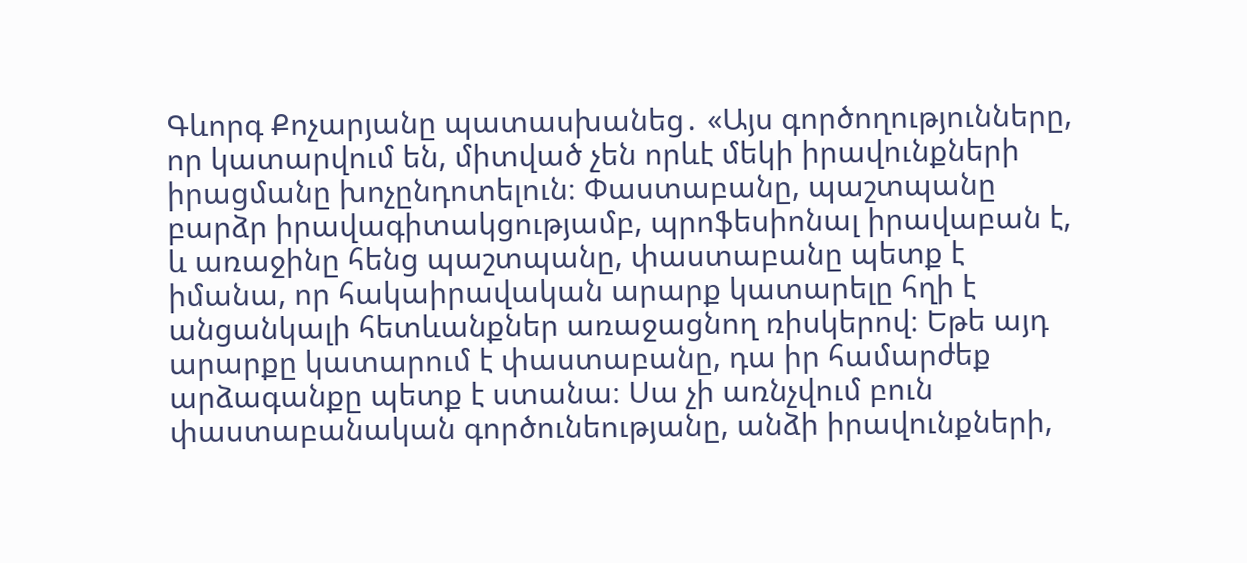Գևորգ Քոչարյանը պատասխանեց․ «Այս գործողությունները, որ կատարվում են, միտված չեն որևէ մեկի իրավունքների իրացմանը խոչընդոտելուն։ Փաստաբանը, պաշտպանը բարձր իրավագիտակցությամբ, պրոֆեսիոնալ իրավաբան է, և առաջինը հենց պաշտպանը, փաստաբանը պետք է իմանա, որ հակաիրավական արարք կատարելը հղի է անցանկալի հետևանքներ առաջացնող ռիսկերով։ Եթե այդ արարքը կատարում է փաստաբանը, դա իր համարժեք արձագանքը պետք է ստանա։ Սա չի առնչվում բուն փաստաբանական գործունեությանը, անձի իրավունքների,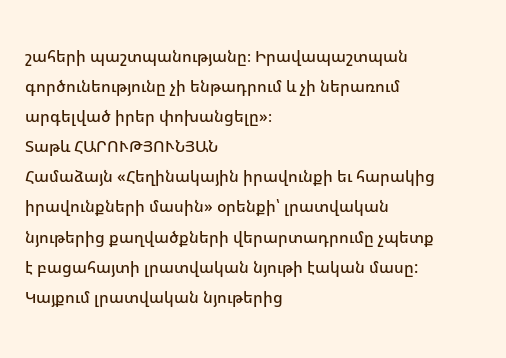շահերի պաշտպանությանը։ Իրավապաշտպան գործունեությունը չի ենթադրում և չի ներառում արգելված իրեր փոխանցելը»։
Տաթև ՀԱՐՈՒԹՅՈՒՆՅԱՆ
Համաձայն «Հեղինակային իրավունքի եւ հարակից իրավունքների մասին» օրենքի՝ լրատվական նյութերից քաղվածքների վերարտադրումը չպետք է բացահայտի լրատվական նյութի էական մասը: Կայքում լրատվական նյութերից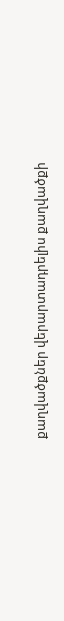քաղվածքներ վերարտադրելիս քաղվածքի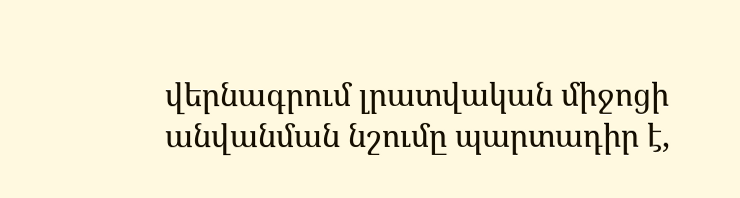վերնագրում լրատվական միջոցի անվանման նշումը պարտադիր է,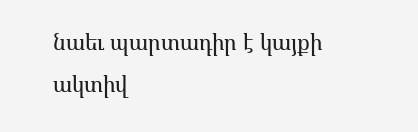նաեւ պարտադիր է կայքի ակտիվ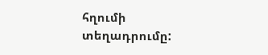հղումի տեղադրումը: